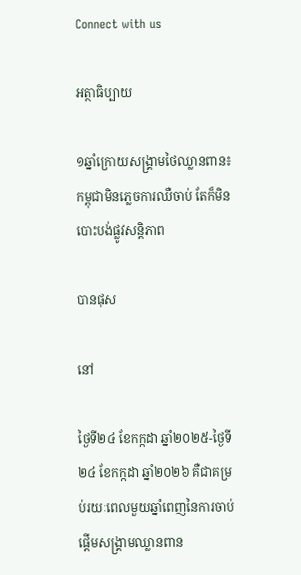Connect with us

អត្ថាធិប្បាយ

១ឆ្នាំក្រោយសង្គ្រាមថៃឈ្លានពាន៖ កម្ពុជាមិនភ្លេចការឈឺចាប់ តែក៏មិនបោះបង់ផ្លូវសន្តិភាព

បានផុស

នៅ

ថ្ងៃទី២៤ ខែកក្កដា ឆ្នាំ២០២៥-ថ្ងៃទី២៤ ខែកក្កដា ឆ្នាំ២០២៦ គឺជាគម្រប់រយៈពេលមួយឆ្នាំពេញនៃការចាប់ផ្តើមសង្គ្រាមឈ្លានពាន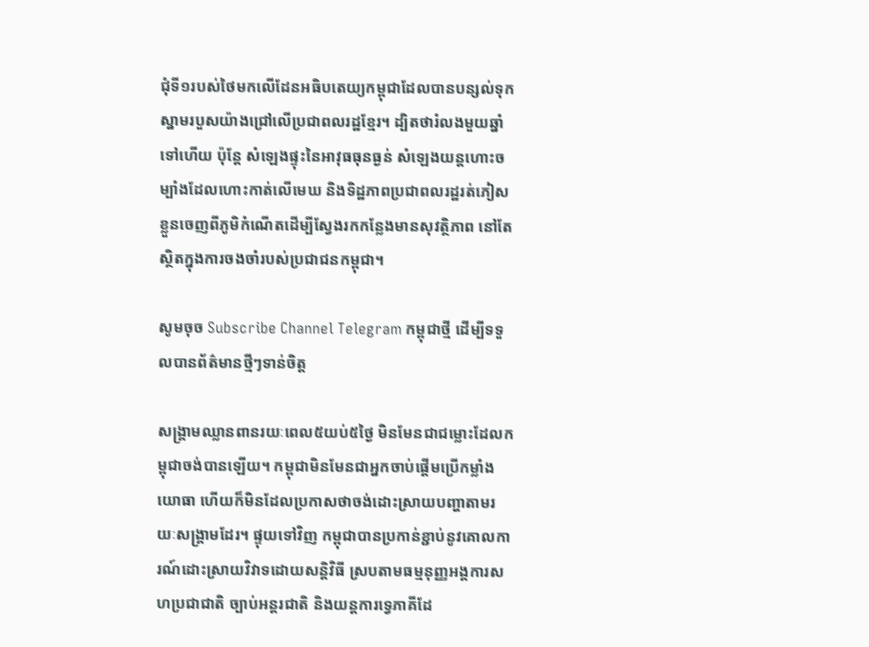ជុំទី១របស់ថៃមកលើដែនអធិបតេយ្យកម្ពុជាដែលបានបន្សល់ទុកស្នាមរបួសយ៉ាងជ្រៅលើប្រជាពលរដ្ឋខ្មែរ។ ដ្បិតថារំលងមួយឆ្នាំទៅហើយ ប៉ុន្តែ សំឡេងផ្ទុះនៃអាវុធធុនធ្ងន់ សំឡេងយន្តហោះចម្បាំងដែលហោះកាត់លើមេឃ និងទិដ្ឋភាពប្រជាពលរដ្ឋរត់ភៀសខ្លួនចេញពីភូមិកំណើតដើម្បីស្វែងរកកន្លែងមានសុវត្ថិភាព នៅតែស្ថិតក្នុងការចងចាំរបស់ប្រជាជនកម្ពុជា។

សូមចុច Subscribe Channel Telegram កម្ពុជាថ្មី ដើម្បីទទួលបានព័ត៌មានថ្មីៗទាន់ចិត្ត

សង្គ្រាមឈ្លានពានរយៈពេល៥យប់៥ថ្ងៃ មិនមែនជាជម្លោះដែលកម្ពុជាចង់បានឡើយ។ កម្ពុជាមិនមែនជាអ្នកចាប់ផ្តើមប្រើកម្លាំងយោធា ហើយក៏មិនដែលប្រកាសថាចង់ដោះស្រាយបញ្ហាតាមរយៈសង្គ្រាមដែរ។ ផ្ទុយទៅវិញ កម្ពុជាបានប្រកាន់ខ្ជាប់នូវគោលការណ៍ដោះស្រាយវិវាទដោយសន្តិវិធី ស្របតាមធម្មនុញ្ញអង្គការសហប្រជាជាតិ ច្បាប់អន្តរជាតិ និងយន្តការទ្វេភាគីដែ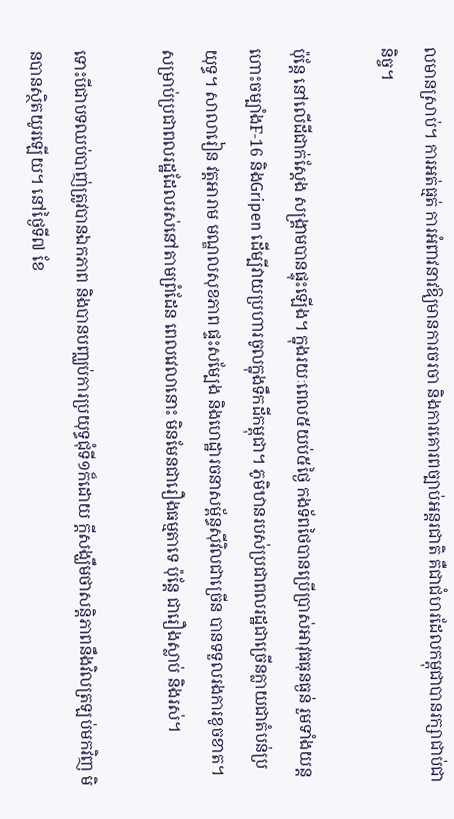លមានស្រាប់។ ការអត់ធ្មត់ ការអំពាវនាវឱ្យមានការចរចា និងការគោរពច្បាប់អន្តរជាតិ គឺជាជំហរដែលកម្ពុជាបានរក្សាជាប់ជានិច្ច។

ប៉ុន្តែ នៅលើដីជាក់ស្តែង សង្គ្រាមបានផ្ទុះឡើង។ ក្នុងរយៈពេល៥យប់៥ថ្ងៃ កងទ័ពថៃបានប្រើប្រាស់អាវុធធុនធ្ងន់ រួមទាំងយន្តហោះចម្បាំងF-16 និងGripen ដើម្បីវាយប្រហារចូលក្នុងទឹកដីកម្ពុជា។ ភូមិឋានរបស់ប្រជាពលរដ្ឋជាច្រើនក្លាយជាតំបន់ប្រយុទ្ធ។ សាលារៀន វត្តអារាម មណ្ឌលសុខភាព ផ្ទះសម្បែង និងហេដ្ឋារចនាសម្ព័ន្ធស៊ីវិលជាច្រើន បានទទួលរងការខូចខាត។ សម្រាប់ប្រជាពលរដ្ឋដែលរស់នៅតាមព្រំដែន ពេលវេលានោះ មិនមែនជារឿងធម្មតាទេ ប៉ុន្តែ ជារឿងស្លាប់ និងរស់។

ទោះបីជាបទឈប់បាញ់ត្រូវបានឯកភាព និងបានបញ្ឈប់ការប្រយុទ្ធជុំទី១ក៏ដោយ ក្តីសង្ឃឹមថាសន្តិភាពនឹងវិលត្រឡប់មកវិញ មិនបានស្ថិតយូរឡើយ។ នៅថ្ងៃទី៧ ខែ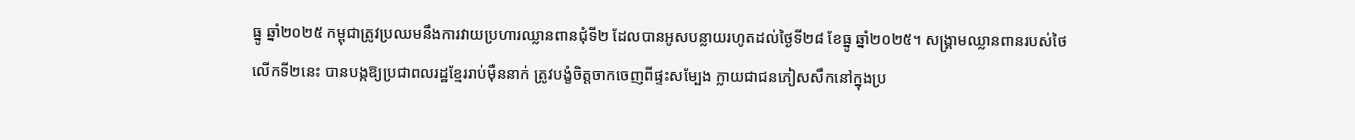ធ្នូ ឆ្នាំ២០២៥ កម្ពុជាត្រូវប្រឈមនឹងការវាយប្រហារឈ្លានពានជុំទី២ ដែលបានអូសបន្លាយរហូតដល់ថ្ងៃទី២៨ ខែធ្នូ ឆ្នាំ២០២៥។ សង្រ្គាមឈ្លានពានរបស់ថៃលើកទី២នេះ បានបង្កឱ្យប្រជាពលរដ្ឋខ្មែររាប់ម៉ឺននាក់ ត្រូវបង្ខំចិត្តចាកចេញពីផ្ទះសម្បែង ក្លាយជាជនភៀសសឹកនៅក្នុងប្រ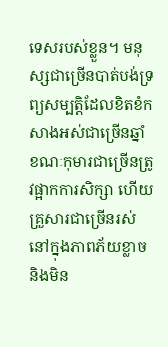ទេសរបស់ខ្លួន។ មនុស្សជាច្រើនបាត់បង់ទ្រព្យសម្បត្តិដែលខិតខំកសាងអស់ជាច្រើនឆ្នាំ ខណៈកុមារជាច្រើនត្រូវផ្អាកការសិក្សា ហើយគ្រួសារជាច្រើនរស់នៅក្នុងភាពភ័យខ្លាច និងមិន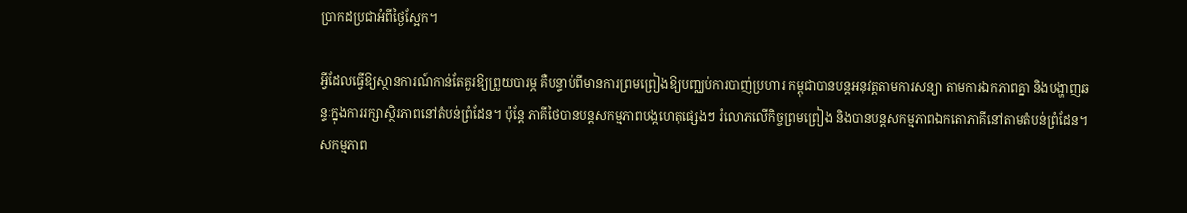ប្រាកដប្រជាអំពីថ្ងៃស្អែក។

អ្វីដែលធ្វើឱ្យស្ថានការណ៍កាន់តែគួរឱ្យព្រួយបារម្ភ គឺបន្ទាប់ពីមានការព្រមព្រៀងឱ្យបញ្ឈប់ការបាញ់ប្រហារ កម្ពុជាបានបន្តអនុវត្តតាមការសន្យា តាមការឯកភាពគ្នា និងបង្ហាញឆន្ទៈក្នុងការរក្សាស្ថិរភាពនៅតំបន់ព្រំដែន។ ប៉ុន្តែ ភាគីថៃបានបន្តសកម្មភាពបង្កហេតុផ្សេងៗ រំលោភលើកិច្ចព្រមព្រៀង និងបានបន្តសកម្មភាពឯកតោភាគីនៅតាមតំបន់ព្រំដែន។ សកម្មភាព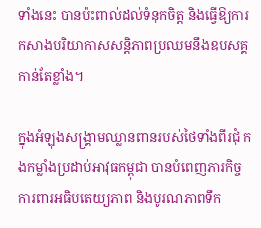ទាំងនេះ បានប៉ះពាល់ដល់ទំនុកចិត្ត និងធ្វើឱ្យការកសាងបរិយាកាសសន្តិភាពប្រឈមនឹងឧបសគ្គកាន់តែខ្លាំង។

ក្នុងអំឡុងសង្រ្គាមឈ្លានពានរបស់ថៃទាំងពីរជុំ កងកម្លាំងប្រដាប់អាវុធកម្ពុជា បានបំពេញភារកិច្ចការពារអធិបតេយ្យភាព និងបូរណភាពទឹក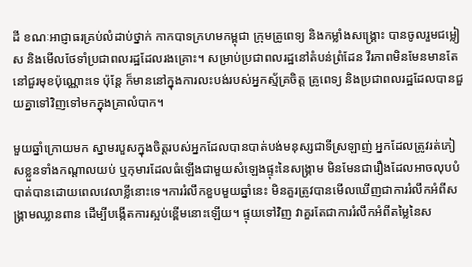ដី ខណៈអាជ្ញាធរគ្រប់លំដាប់ថ្នាក់ កាកបាទក្រហមកម្ពុជា ក្រុមគ្រូពេទ្យ និងកម្លាំងសង្គ្រោះ បានចូលរួមជម្លៀស និងមើលថែទាំប្រជាពលរដ្ឋដែលរងគ្រោះ។ សម្រាប់ប្រជាពលរដ្ឋនៅតំបន់ព្រំដែន វីរភាពមិនមែនមានតែនៅជួរមុខប៉ុណ្ណោះទេ ប៉ុន្តែ ក៏មាននៅក្នុងការលះបង់របស់អ្នកស្ម័គ្រចិត្ត គ្រូពេទ្យ និងប្រជាពលរដ្ឋដែលបានជួយគ្នាទៅវិញទៅមកក្នុងគ្រាលំបាក។

មួយឆ្នាំក្រោយមក ស្នាមរបួសក្នុងចិត្តរបស់អ្នកដែលបានបាត់បង់មនុស្សជាទីស្រឡាញ់ អ្នកដែលត្រូវរត់ភៀសខ្លួនទាំងកណ្តាលយប់ ឬកុមារដែលធំឡើងជាមួយសំឡេងផ្ទុះនៃសង្គ្រាម មិនមែនជារឿងដែលអាចលុបបំបាត់បានដោយពេលវេលាខ្លីនោះទេ។ការរំលឹកខួបមួយឆ្នាំនេះ មិនគួរត្រូវបានមើលឃើញជាការរំលឹកអំពីសង្គ្រាមឈ្លានពាន ដើម្បីបង្កើតការស្អប់ខ្ពើមនោះឡើយ។ ផ្ទុយទៅវិញ វាគួរតែជាការរំលឹកអំពីតម្លៃនៃស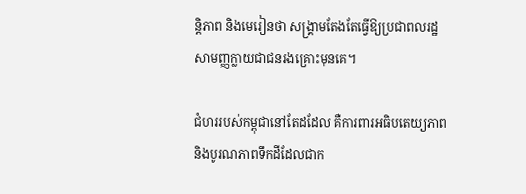ន្តិភាព និងមេរៀនថា សង្គ្រាមតែងតែធ្វើឱ្យប្រជាពលរដ្ឋសាមញ្ញក្លាយជាជនរងគ្រោះមុនគេ។

ជំហររបស់កម្ពុជានៅតែដដែល គឺការពារអធិបតេយ្យភាព និងបូរណភាពទឹកដីដែលជាក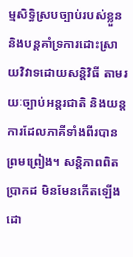ម្មសិទ្ធិស្របច្បាប់របស់ខ្លួន និងបន្តគាំទ្រការដោះស្រាយវិវាទដោយសន្តិវិធី តាមរយៈច្បាប់អន្តរជាតិ និងយន្តការដែលភាគីទាំងពីរបានព្រមព្រៀង។ សន្តិភាពពិតប្រាកដ មិនមែនកើតឡើងដោ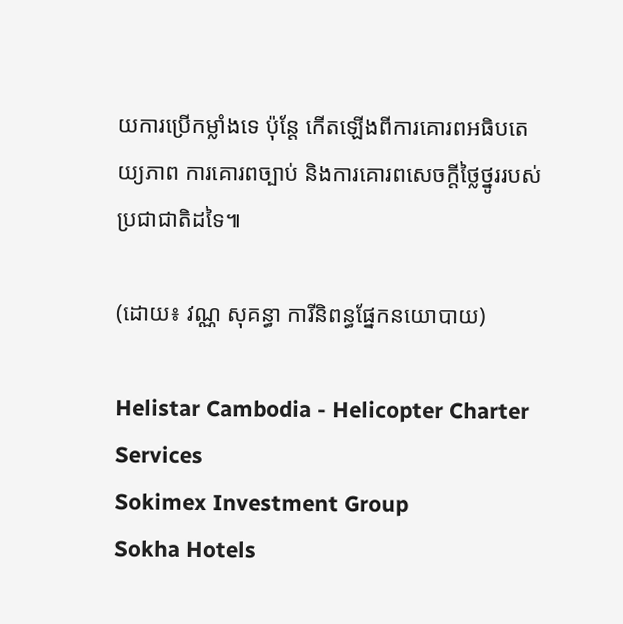យការប្រើកម្លាំងទេ ប៉ុន្តែ កើតឡើងពីការគោរពអធិបតេយ្យភាព ការគោរពច្បាប់ និងការគោរពសេចក្តីថ្លៃថ្នូររបស់ប្រជាជាតិដទៃ៕

(ដោយ៖ វណ្ណ សុគន្ធា ការីនិពន្ធផ្នែកនយោបាយ)

Helistar Cambodia - Helicopter Charter Services
Sokimex Investment Group
Sokha Hotels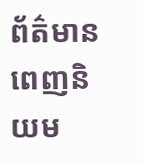ព័ត៌មានពេញនិយម